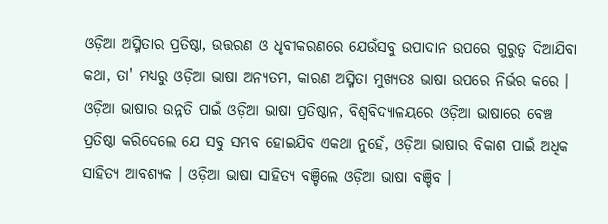ଓଡ଼ିଆ ଅସ୍ମିତାର ପ୍ରତିଷ୍ଠା, ଉତ୍ତରଣ ଓ ଧୃବୀକରଣରେ ଯେଉଁସବୁ ଉପାଦାନ ଉପରେ ଗୁରୁତ୍ୱ ଦିଆଯିବା କଥା, ତା' ମଧ୍ୟରୁ ଓଡ଼ିଆ ଭାଷା ଅନ୍ୟତମ, କାରଣ ଅସ୍ମିତା ମୁଖ୍ୟତଃ ଭାଷା ଉପରେ ନିର୍ଭର କରେ । ଓଡ଼ିଆ ଭାଷାର ଉନ୍ନତି ପାଇଁ ଓଡ଼ିଆ ଭାଷା ପ୍ରତିଷ୍ଠାନ, ବିଶ୍ୱବିଦ୍ୟାଳୟରେ ଓଡ଼ିଆ ଭାଷାରେ ବେଞ୍ଚ ପ୍ରତିଷ୍ଠା କରିଦେଲେ ଯେ ସବୁ ସମ୍ଭବ ହୋଇଯିବ ଏକଥା ନୁହେଁ, ଓଡ଼ିଆ ଭାଷାର ବିକାଶ ପାଇଁ ଅଧିକ ସାହିତ୍ୟ ଆବଶ୍ୟକ । ଓଡ଼ିଆ ଭାଷା ସାହିତ୍ୟ ବଞ୍ଚିଲେ ଓଡ଼ିଆ ଭାଷା ବଞ୍ଚିବ ।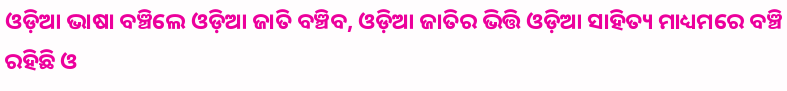ଓଡ଼ିଆ ଭାଷା ବଞ୍ଚିଲେ ଓଡ଼ିଆ ଜାତି ବଞ୍ଚିବ, ଓଡ଼ିଆ ଜାତିର ଭିତ୍ତି ଓଡ଼ିଆ ସାହିତ୍ୟ ମାଧ୍ୟମରେ ବଞ୍ଚି ରହିଛି ଓ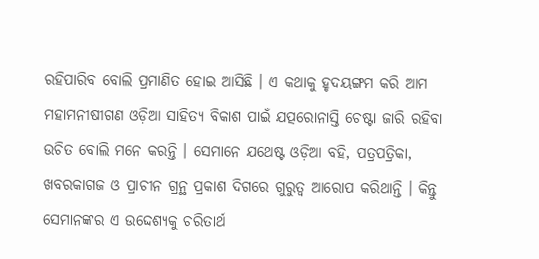ରହିପାରିବ ବୋଲି ପ୍ରମାଣିତ ହୋଇ ଆସିଛି । ଏ କଥାକୁ ହୃଦୟଙ୍ଗମ କରି ଆମ ମହାମନୀଷୀଗଣ ଓଡ଼ିଆ ସାହିତ୍ୟ ବିକାଶ ପାଇଁ ଯତ୍ପରୋନାସ୍ତି ଚେଷ୍ଟା ଜାରି ରହିବା ଉଚିତ ବୋଲି ମନେ କରନ୍ତି । ସେମାନେ ଯଥେଷ୍ଟ ଓଡ଼ିଆ ବହି, ପତ୍ରପତ୍ରିକା, ଖବରକାଗଜ ଓ ପ୍ରାଚୀନ ଗ୍ରନ୍ଥ ପ୍ରକାଶ ଦିଗରେ ଗୁରୁତ୍ୱ ଆରୋପ କରିଥାନ୍ତି । କିନ୍ତୁ ସେମାନଙ୍କର ଏ ଉଦ୍ଦେଶ୍ୟକୁ ଚରିତାର୍ଥ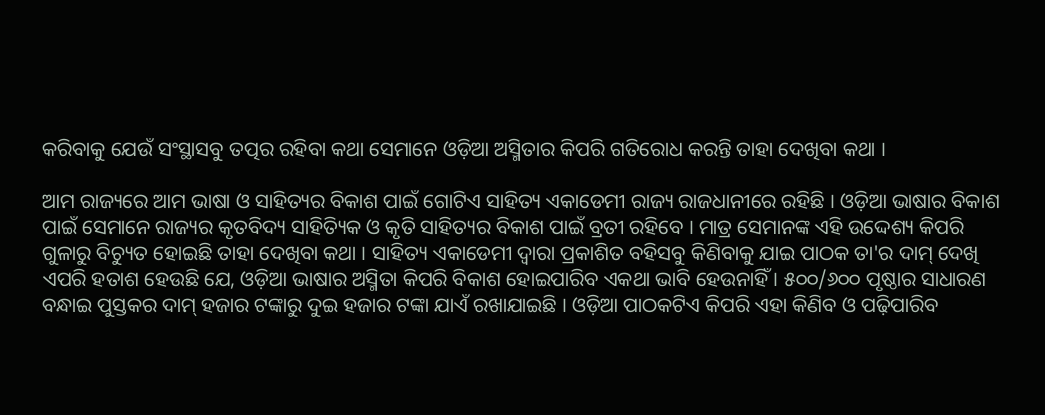କରିବାକୁ ଯେଉଁ ସଂସ୍ଥାସବୁ ତତ୍ପର ରହିବା କଥା ସେମାନେ ଓଡ଼ିଆ ଅସ୍ମିତାର କିପରି ଗତିରୋଧ କରନ୍ତି ତାହା ଦେଖିବା କଥା ।

ଆମ ରାଜ୍ୟରେ ଆମ ଭାଷା ଓ ସାହିତ୍ୟର ବିକାଶ ପାଇଁ ଗୋଟିଏ ସାହିତ୍ୟ ଏକାଡେମୀ ରାଜ୍ୟ ରାଜଧାନୀରେ ରହିଛି । ଓଡ଼ିଆ ଭାଷାର ବିକାଶ ପାଇଁ ସେମାନେ ରାଜ୍ୟର କୃତବିଦ୍ୟ ସାହିତ୍ୟିକ ଓ କୃତି ସାହିତ୍ୟର ବିକାଶ ପାଇଁ ବ୍ରତୀ ରହିବେ । ମାତ୍ର ସେମାନଙ୍କ ଏହି ଉଦ୍ଦେଶ୍ୟ କିପରି ଗୁଳାରୁ ବିଚ୍ୟୁତ ହୋଇଛି ତାହା ଦେଖିବା କଥା । ସାହିତ୍ୟ ଏକାଡେମୀ ଦ୍ୱାରା ପ୍ରକାଶିତ ବହିସବୁ କିଣିବାକୁ ଯାଇ ପାଠକ ତା'ର ଦାମ୍ ଦେଖି ଏପରି ହତାଶ ହେଉଛି ଯେ, ଓଡ଼ିଆ ଭାଷାର ଅସ୍ମିତା କିପରି ବିକାଶ ହୋଇପାରିବ ଏକଥା ଭାବି ହେଉନାହିଁ । ୫୦୦/୬୦୦ ପୃଷ୍ଠାର ସାଧାରଣ ବନ୍ଧାଇ ପୁସ୍ତକର ଦାମ୍ ହଜାର ଟଙ୍କାରୁ ଦୁଇ ହଜାର ଟଙ୍କା ଯାଏଁ ରଖାଯାଇଛି । ଓଡ଼ିଆ ପାଠକଟିଏ କିପରି ଏହା କିଣିବ ଓ ପଢ଼ିପାରିବ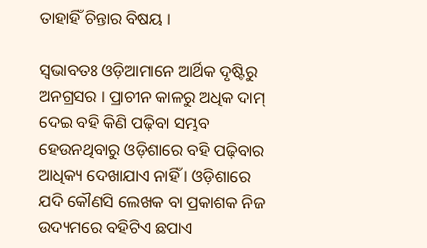ତାହାହିଁ ଚିନ୍ତାର ବିଷୟ ।

ସ୍ୱଭାବତଃ ଓଡ଼ିଆମାନେ ଆର୍ଥିକ ଦୃଷ୍ଟିରୁ ଅନଗ୍ରସର । ପ୍ରାଚୀନ କାଳରୁ ଅଧିକ ଦାମ୍ ଦେଇ ବହି କିଣି ପଢ଼ିବା ସମ୍ଭବ ହେଉନଥିବାରୁ ଓଡ଼ିଶାରେ ବହି ପଢ଼ିବାର ଆଧିକ୍ୟ ଦେଖାଯାଏ ନାହିଁ । ଓଡ଼ିଶାରେ ଯଦି କୌଣସି ଲେଖକ ବା ପ୍ରକାଶକ ନିଜ ଉଦ୍ୟମରେ ବହିଟିଏ ଛପାଏ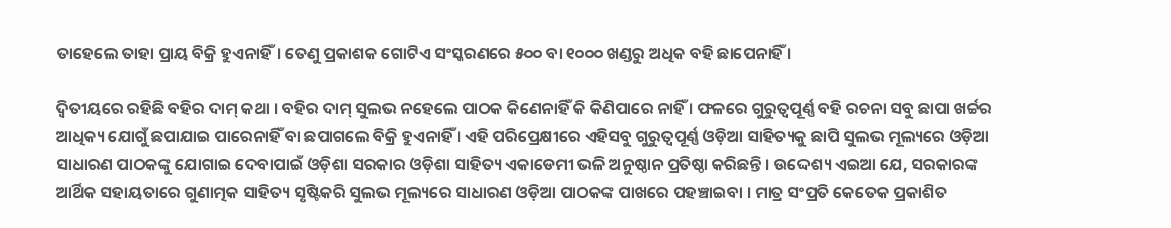ତାହେଲେ ତାହା ପ୍ରାୟ ବିକ୍ରି ହୁଏନାହିଁ। ତେଣୁ ପ୍ରକାଶକ ଗୋଟିଏ ସଂସ୍କରଣରେ ୫୦୦ ବା ୧୦୦୦ ଖଣ୍ଡରୁ ଅଧିକ ବହି ଛାପେନାହିଁ ।

ଦ୍ୱିତୀୟରେ ରହିଛି ବହିର ଦାମ୍ କଥା । ବହିର ଦାମ୍ ସୁଲଭ ନହେଲେ ପାଠକ କିଣେନାହିଁ କି କିଣିପାରେ ନାହିଁ । ଫଳରେ ଗୁରୁତ୍ୱପୂର୍ଣ୍ଣ ବହି ରଚନା ସବୁ ଛାପା ଖର୍ଚ୍ଚର ଆଧିକ୍ୟ ଯୋଗୁଁ ଛପାଯାଇ ପାରେନାହିଁ ବା ଛପାଗଲେ ବିକ୍ରି ହୁଏନାହିଁ । ଏହି ପରିପ୍ରେକ୍ଷୀରେ ଏହିସବୁ ଗୁରୁତ୍ୱପୂର୍ଣ୍ଣ ଓଡ଼ିଆ ସାହିତ୍ୟକୁ ଛାପି ସୁଲଭ ମୂଲ୍ୟରେ ଓଡ଼ିଆ ସାଧାରଣ ପାଠକଙ୍କୁ ଯୋଗାଇ ଦେବାପାଇଁ ଓଡ଼ିଶା ସରକାର ଓଡ଼ିଶା ସାହିତ୍ୟ ଏକାଡେମୀ ଭଳି ଅନୁଷ୍ଠାନ ପ୍ରତିଷ୍ଠା କରିଛନ୍ତି । ଉଦ୍ଦେଶ୍ୟ ଏଇଆ ଯେ, ସରକାରଙ୍କ ଆର୍ଥିକ ସହାୟତାରେ ଗୁଣାତ୍ମକ ସାହିତ୍ୟ ସୃଷ୍ଟିକରି ସୁଲଭ ମୂଲ୍ୟରେ ସାଧାରଣ ଓଡ଼ିଆ ପାଠକଙ୍କ ପାଖରେ ପହଞ୍ଚାଇବା । ମାତ୍ର ସଂପ୍ରତି କେତେକ ପ୍ରକାଶିତ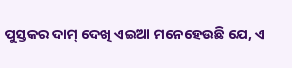ପୁସ୍ତକର ଦାମ୍ ଦେଖି ଏଇଆ ମନେହେଉଛି ଯେ, ଏ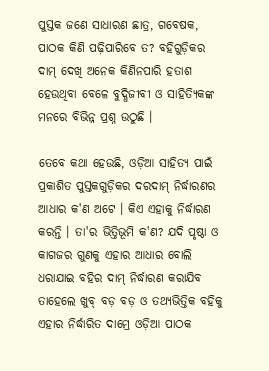ପୁସ୍ତକ ଜଣେ ସାଧାରଣ ଛାତ୍ର, ଗବେଷକ, ପାଠକ କିଣି ପଢ଼ିପାରିବେ ତ? ବହିଗୁଡ଼ିକର ଦାମ୍ ଦେଖି ଅନେକ କିଣିନପାରି ହତାଶ ହେଉଥିବା ବେଳେ ବୁଦ୍ଧିଜୀବୀ ଓ ସାହିତ୍ୟିକଙ୍କ ମନରେ ବିଭିନ୍ନ ପ୍ରଶ୍ନ ଉଠୁଛି ।

ତେବେ କଥା ହେଉଛି, ଓଡ଼ିଆ ସାହିତ୍ୟ ପାଇଁ ପ୍ରକାଶିତ ପୁସ୍ତକଗୁଡ଼ିକର ଦରଦାମ୍ ନିର୍ଦ୍ଧାରଣର ଆଧାର କ'ଣ ଅଟେ । କିଏ ଏହାକୁ ନିର୍ଦ୍ଧାରଣ କରନ୍ତି । ତା'ର ଭିତ୍ତିଭୂମି କ'ଣ? ଯଦି ପୃଷ୍ଠା ଓ କାଗଜର ଗୁଣକୁ ଏହାର ଆଧାର ବୋଲି ଧରାଯାଇ ବହିର ଦାମ୍ ନିର୍ଦ୍ଧାରଣ କରାଯିବ ତାହେଲେ ଖୁବ୍ ବଡ଼ ବଡ଼ ଓ ତଥ୍ୟଭିତ୍ତିକ ବହିକୁ ଏହାର ନିର୍ଦ୍ଧାରିତ ଦାମ୍ରେ ଓଡ଼ିଆ ପାଠକ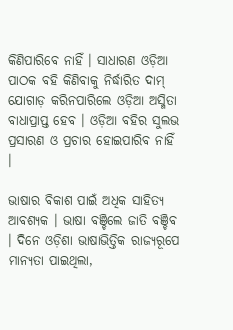କିଣିପାରିବେ ନାହିଁ । ସାଧାରଣ ଓଡ଼ିଆ ପାଠକ ବହି କିଣିବାକୁ ନିର୍ଦ୍ଧାରିତ ଦାମ୍ ଯୋଗାଡ଼ କରିନପାରିଲେ ଓଡ଼ିଆ ଅସ୍ମିତା ବାଧାପ୍ରାପ୍ତ ହେବ । ଓଡ଼ିଆ ବହିର ସୁଲଭ ପ୍ରସାରଣ ଓ ପ୍ରଚାର ହୋଇପାରିବ ନାହିଁ ।

ଭାଷାର ବିକାଶ ପାଇଁ ଅଧିକ ସାହିତ୍ୟ ଆବଶ୍ୟକ । ଭାଷା ବଞ୍ଚିଲେ ଜାତି ବଞ୍ଚିବ । ଦିନେ ଓଡ଼ିଶା ଭାଷାଭିତ୍ତିକ ରାଜ୍ୟରୂପେ ମାନ୍ୟତା ପାଇଥିଲା,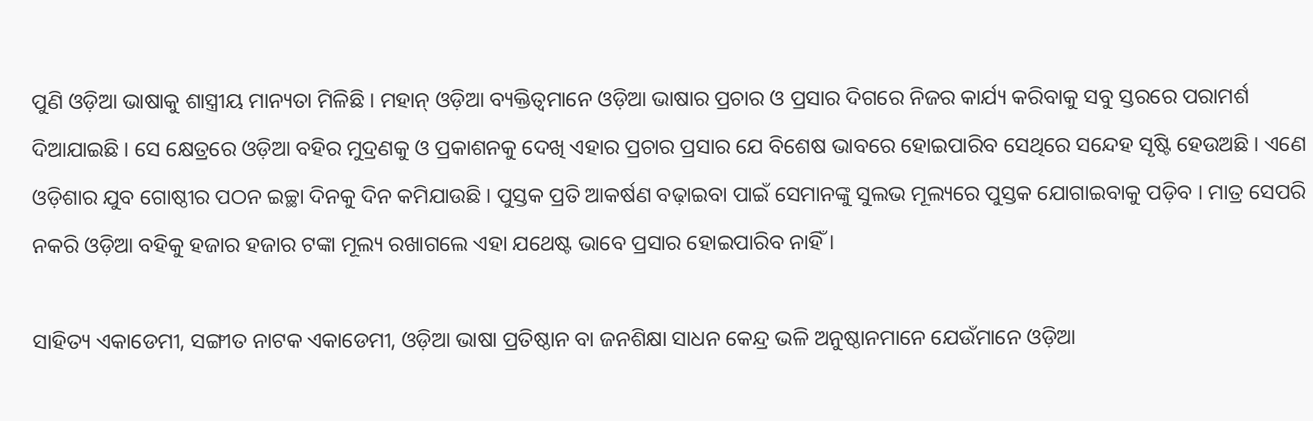ପୁଣି ଓଡ଼ିଆ ଭାଷାକୁ ଶାସ୍ତ୍ରୀୟ ମାନ୍ୟତା ମିଳିଛି । ମହାନ୍ ଓଡ଼ିଆ ବ୍ୟକ୍ତିତ୍ୱମାନେ ଓଡ଼ିଆ ଭାଷାର ପ୍ରଚାର ଓ ପ୍ରସାର ଦିଗରେ ନିଜର କାର୍ଯ୍ୟ କରିବାକୁ ସବୁ ସ୍ତରରେ ପରାମର୍ଶ ଦିଆଯାଇଛି । ସେ କ୍ଷେତ୍ରରେ ଓଡ଼ିଆ ବହିର ମୁଦ୍ରଣକୁ ଓ ପ୍ରକାଶନକୁ ଦେଖି ଏହାର ପ୍ରଚାର ପ୍ରସାର ଯେ ବିଶେଷ ଭାବରେ ହୋଇପାରିବ ସେଥିରେ ସନ୍ଦେହ ସୃଷ୍ଟି ହେଉଅଛି । ଏଣେ ଓଡ଼ିଶାର ଯୁବ ଗୋଷ୍ଠୀର ପଠନ ଇଚ୍ଛା ଦିନକୁ ଦିନ କମିଯାଉଛି । ପୁସ୍ତକ ପ୍ରତି ଆକର୍ଷଣ ବଢ଼ାଇବା ପାଇଁ ସେମାନଙ୍କୁ ସୁଲଭ ମୂଲ୍ୟରେ ପୁସ୍ତକ ଯୋଗାଇବାକୁ ପଡ଼ିବ । ମାତ୍ର ସେପରି ନକରି ଓଡ଼ିଆ ବହିକୁ ହଜାର ହଜାର ଟଙ୍କା ମୂଲ୍ୟ ରଖାଗଲେ ଏହା ଯଥେଷ୍ଟ ଭାବେ ପ୍ରସାର ହୋଇପାରିବ ନାହିଁ ।

ସାହିତ୍ୟ ଏକାଡେମୀ, ସଙ୍ଗୀତ ନାଟକ ଏକାଡେମୀ, ଓଡ଼ିଆ ଭାଷା ପ୍ରତିଷ୍ଠାନ ବା ଜନଶିକ୍ଷା ସାଧନ କେନ୍ଦ୍ର ଭଳି ଅନୁଷ୍ଠାନମାନେ ଯେଉଁମାନେ ଓଡ଼ିଆ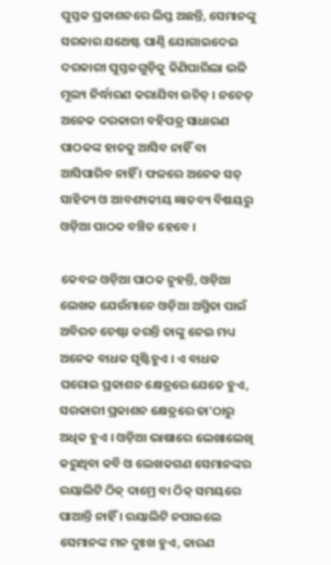ପୁସ୍ତକ ପ୍ରକାଶନରେ ଲିପ୍ତ ଅଛନ୍ତି, ସେମାନଙ୍କୁ ସରକାର ଯଥେଷ୍ଟ ପାଣ୍ଠି ଯୋଗାଇଦେଇ ଦରକାରୀ ପୁସ୍ତକଗୁଡ଼ିକୁ କିଣିପାରିଲା ଭଳି ମୂଲ୍ୟ ନିର୍ଦ୍ଧାରଣ କରାଯିବା ଉଚିତ୍ । ନଚେତ୍ ଅନେକ ଦରକାରୀ ବହିପତ୍ର ସାଧାରଣ ପାଠକଙ୍କ ହାତକୁ ଆସିବ ନାହିଁ ବା ଆସିପାରିବ ନାହିଁ । ଫଳରେ ଅନେକ ସତ୍ ସାହିତ୍ୟ ଓ ଆବଶ୍ୟକୀୟ ଜ୍ଞାତବ୍ୟ ବିଷୟରୁ ଓଡ଼ିଆ ପାଠକ ବଞ୍ଚିତ ହେବେ ।

କେବଳ ଓଡ଼ିଆ ପାଠକ ନୁହନ୍ତି, ଓଡ଼ିଆ ଲେଖକ ଯେଉଁମାନେ ଓଡ଼ିଆ ଅସ୍ମିତା ପାଇଁ ଅବିରତ ଚେଷ୍ଟା କରନ୍ତି ତାଙ୍କୁ ନେଇ ମଧ୍ୟ ଅନେକ ବାଧକ ସୃଷ୍ଟିହୁଏ । ଏ ବାଧକ ଘରୋଇ ପ୍ରକାଶନ କ୍ଷେତ୍ରରେ ଯେତେ ହୁଏ, ସରକାରୀ ପ୍ରକାଶନ କ୍ଷେତ୍ରରେ ତା'ଠାରୁ ଅଧିକ ହୁଏ । ଓଡ଼ିଆ ଭାଷାରେ ଲେଖାଲେଖି କରୁଥିବା କବି ଓ ଲେଖକଗଣ ସେମାନଙ୍କର ରୟାଲିଟି ଠିକ୍ ଦାମ୍ରେ ବା ଠିକ୍ ସମୟରେ ପାଆନ୍ତି ନାହିଁ । ରୟାଲିଟି ନପାଇଲେ ସେମାନଙ୍କ ମନ ଦୁଃଖ ହୁଏ, କାରଣ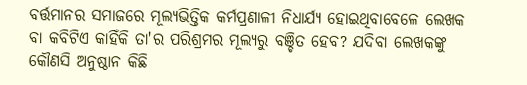ବର୍ତ୍ତମାନର ସମାଜରେ ମୂଲ୍ୟଭିତ୍ତିକ କର୍ମପ୍ରଣାଳୀ ନିଧାର୍ଯ୍ୟ ହୋଇଥିବାବେଳେ ଲେଖକ ବା କବିଟିଏ କାହିଁକି ତା'ର ପରିଶ୍ରମର ମୂଲ୍ୟରୁ ବଞ୍ଚିତ ହେବ? ଯଦିବା ଲେଖକଙ୍କୁ କୌଣସି ଅନୁଷ୍ଠାନ କିଛି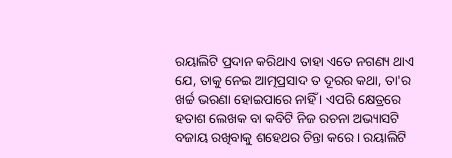ରୟାଲିଟି ପ୍ରଦାନ କରିଥାଏ ତାହା ଏତେ ନଗଣ୍ୟ ଥାଏ ଯେ, ତାକୁ ନେଇ ଆତ୍ମପ୍ରସାଦ ତ ଦୂରର କଥା, ତା'ର ଖର୍ଚ୍ଚ ଭରଣା ହୋଇପାରେ ନାହିଁ । ଏପରି କ୍ଷେତ୍ରରେ ହତାଶ ଲେଖକ ବା କବିଟି ନିଜ ରଚନା ଅଭ୍ୟାସଟି ବଜାୟ ରଖିବାକୁ ଶହେଥର ଚିନ୍ତା କରେ । ରୟାଲିଟି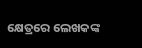କ୍ଷେତ୍ରରେ ଲେଖକଙ୍କ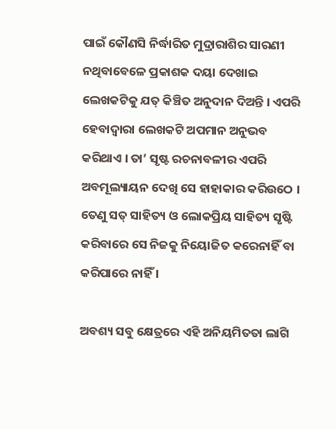ପାଇଁ କୌଣସି ନିର୍ଦ୍ଧାରିତ ମୁଦ୍ରାରାଶିର ସାରଣୀ ନଥିବାବେଳେ ପ୍ରକାଶକ ଦୟା ଦେଖାଇ ଲେଖକଟିକୁ ଯତ୍ କିଞ୍ଚିତ ଅନୁଦାନ ଦିଅନ୍ତି । ଏପରି ହେବାଦ୍ୱାରା ଲେଖକଟି ଅପମାନ ଅନୁଭବ କରିଥାଏ । ତା’ ସୃଷ୍ଟ ରଚନାବଳୀର ଏପରି ଅବମୂଲ୍ୟାୟନ ଦେଖି ସେ ହାହାକାର କରିଉଠେ । ତେଣୁ ସତ୍ ସାହିତ୍ୟ ଓ ଲୋକପ୍ରିୟ ସାହିତ୍ୟ ସୃଷ୍ଟି କରିବାରେ ସେ ନିଜକୁ ନିୟୋଜିତ କରେନାହିଁ ବା କରିପାରେ ନାହିଁ ।

ଅବଶ୍ୟ ସବୁ କ୍ଷେତ୍ରରେ ଏହି ଅନିୟମିତତା ଲାଗି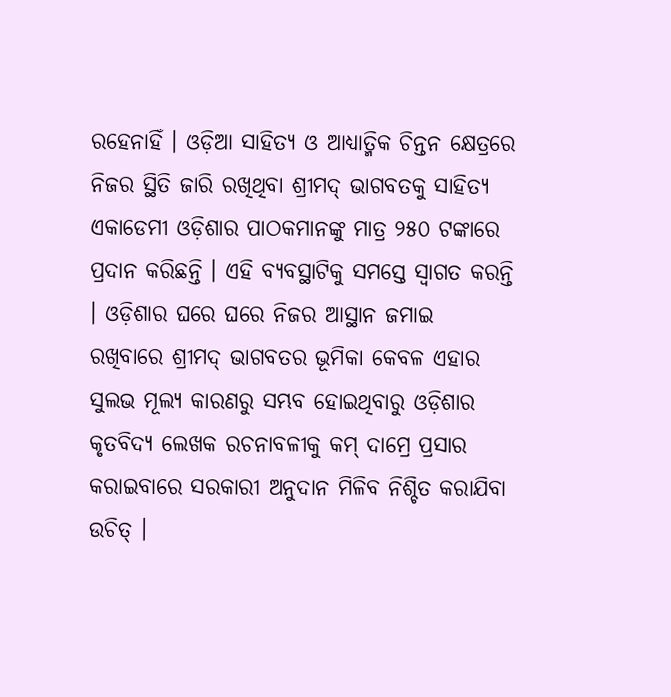ରହେନାହିଁ । ଓଡ଼ିଆ ସାହିତ୍ୟ ଓ ଆଧ୍ୟାତ୍ମିକ ଚିନ୍ତନ କ୍ଷେତ୍ରରେ ନିଜର ସ୍ଥିତି ଜାରି ରଖିଥିବା ଶ୍ରୀମଦ୍ ଭାଗବତକୁ ସାହିତ୍ୟ ଏକାଡେମୀ ଓଡ଼ିଶାର ପାଠକମାନଙ୍କୁ ମାତ୍ର ୨୫୦ ଟଙ୍କାରେ ପ୍ରଦାନ କରିଛନ୍ତି । ଏହି ବ୍ୟବସ୍ଥାଟିକୁ ସମସ୍ତେ ସ୍ୱାଗତ କରନ୍ତି । ଓଡ଼ିଶାର ଘରେ ଘରେ ନିଜର ଆସ୍ଥାନ ଜମାଇ ରଖିବାରେ ଶ୍ରୀମଦ୍ ଭାଗବତର ଭୂମିକା କେବଳ ଏହାର ସୁଲଭ ମୂଲ୍ୟ କାରଣରୁ ସମ୍ଭବ ହୋଇଥିବାରୁ ଓଡ଼ିଶାର କୃତବିଦ୍ୟ ଲେଖକ ରଚନାବଳୀକୁ କମ୍ ଦାମ୍ରେ ପ୍ରସାର କରାଇବାରେ ସରକାରୀ ଅନୁଦାନ ମିଳିବ ନିଶ୍ଚିତ କରାଯିବା ଉଚିତ୍ ।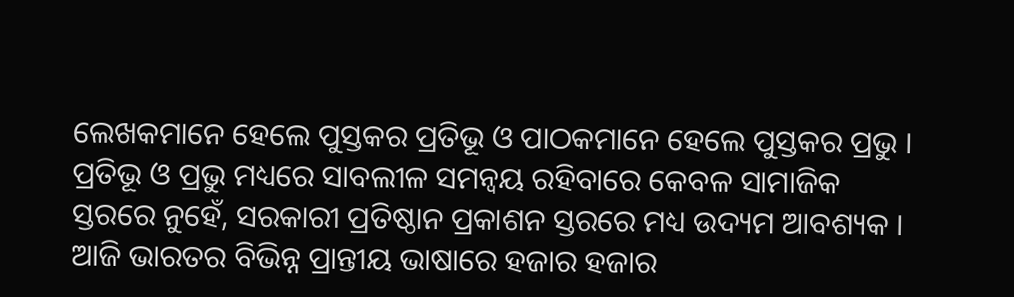ଲେଖକମାନେ ହେଲେ ପୁସ୍ତକର ପ୍ରତିଭୂ ଓ ପାଠକମାନେ ହେଲେ ପୁସ୍ତକର ପ୍ରଭୁ । ପ୍ରତିଭୂ ଓ ପ୍ରଭୁ ମଧ୍ୟରେ ସାବଲୀଳ ସମନ୍ୱୟ ରହିବାରେ କେବଳ ସାମାଜିକ ସ୍ତରରେ ନୁହେଁ, ସରକାରୀ ପ୍ରତିଷ୍ଠାନ ପ୍ରକାଶନ ସ୍ତରରେ ମଧ୍ୟ ଉଦ୍ୟମ ଆବଶ୍ୟକ । ଆଜି ଭାରତର ବିଭିନ୍ନ ପ୍ରାନ୍ତୀୟ ଭାଷାରେ ହଜାର ହଜାର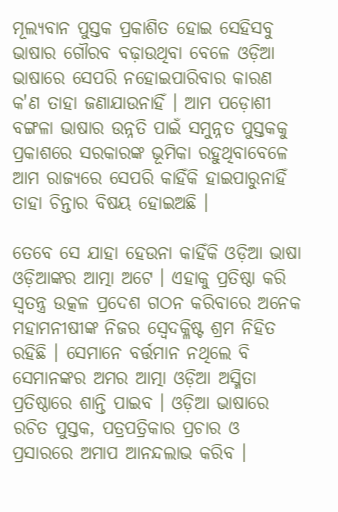ମୂଲ୍ୟବାନ ପୁସ୍ତକ ପ୍ରକାଶିତ ହୋଇ ସେହିସବୁ ଭାଷାର ଗୌରବ ବଢ଼ାଉଥିବା ବେଳେ ଓଡ଼ିଆ ଭାଷାରେ ସେପରି ନହୋଇପାରିବାର କାରଣ କ'ଣ ତାହା ଜଣାଯାଉନାହିଁ । ଆମ ପଡ଼ୋଶୀ ବଙ୍ଗଳା ଭାଷାର ଉନ୍ନତି ପାଇଁ ସମୁନ୍ନତ ପୁସ୍ତକକୁ ପ୍ରକାଶରେ ସରକାରଙ୍କ ଭୂମିକା ରହୁଥିବାବେଳେ ଆମ ରାଜ୍ୟରେ ସେପରି କାହିଁକି ହାଇପାରୁନାହିଁ ତାହା ଚିନ୍ତାର ବିଷୟ ହୋଇଅଛି ।

ତେବେ ସେ ଯାହା ହେଉନା କାହିଁକି ଓଡ଼ିଆ ଭାଷା ଓଡ଼ିଆଙ୍କର ଆତ୍ମା ଅଟେ । ଏହାକୁ ପ୍ରତିଷ୍ଠା କରି ସ୍ୱତନ୍ତ୍ର ଉତ୍କଳ ପ୍ରଦେଶ ଗଠନ କରିବାରେ ଅନେକ ମହାମନୀଷୀଙ୍କ ନିଜର ସ୍ୱେଦକ୍ଳିଷ୍ଟ ଶ୍ରମ ନିହିତ ରହିଛି । ସେମାନେ ବର୍ତ୍ତମାନ ନଥିଲେ ବି ସେମାନଙ୍କର ଅମର ଆତ୍ମା ଓଡ଼ିଆ ଅସ୍ମିତା ପ୍ରତିଷ୍ଠାରେ ଶାନ୍ତି ପାଇବ । ଓଡ଼ିଆ ଭାଷାରେ ରଚିତ ପୁସ୍ତକ, ପତ୍ରପତ୍ରିକାର ପ୍ରଚାର ଓ ପ୍ରସାରରେ ଅମାପ ଆନନ୍ଦଲାଭ କରିବ ।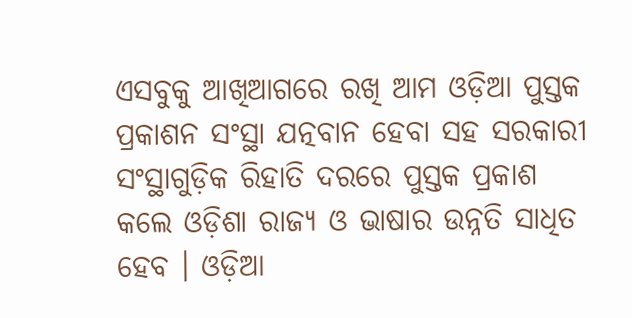ଏସବୁକୁ ଆଖିଆଗରେ ରଖି ଆମ ଓଡ଼ିଆ ପୁସ୍ତକ ପ୍ରକାଶନ ସଂସ୍ଥା ଯତ୍ନବାନ ହେବା ସହ ସରକାରୀ ସଂସ୍ଥାଗୁଡ଼ିକ ରିହାତି ଦରରେ ପୁସ୍ତକ ପ୍ରକାଶ କଲେ ଓଡ଼ିଶା ରାଜ୍ୟ ଓ ଭାଷାର ଉନ୍ନତି ସାଧିତ ହେବ । ଓଡ଼ିଆ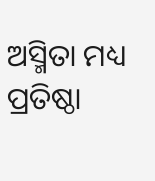ଅସ୍ମିତା ମଧ୍ୟ ପ୍ରତିଷ୍ଠା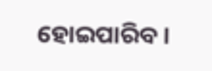ହୋଇପାରିବ।